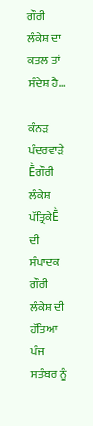ਗੌਰੀ ਲੰਕੇਸ਼ ਦਾ ਕਤਲ ਤਾਂ ਸੰਦੇਸ਼ ਹੈ…

ਕੰਨੜ ਪੰਦਰਵਾੜੇ Ḕਗੌਰੀ ਲੰਕੇਸ਼ ਪੱਤ੍ਰਿਕੇḔ ਦੀ ਸੰਪਾਦਕ ਗੌਰੀ ਲੰਕੇਸ਼ ਦੀ ਹੱਤਿਆ ਪੰਜ ਸਤੰਬਰ ਨੂੰ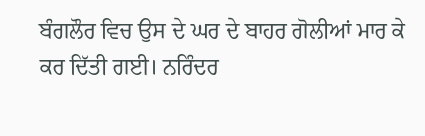ਬੰਗਲੌਰ ਵਿਚ ਉਸ ਦੇ ਘਰ ਦੇ ਬਾਹਰ ਗੋਲੀਆਂ ਮਾਰ ਕੇ ਕਰ ਦਿੱਤੀ ਗਈ। ਨਰਿੰਦਰ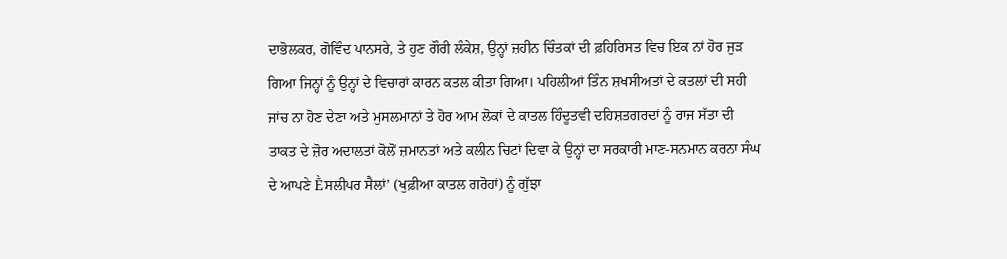ਦਾਭੋਲਕਰ, ਗੋਵਿੰਦ ਪਾਨਸਰੇ, ਤੇ ਹੁਣ ਗੌਰੀ ਲੰਕੇਸ਼, ਉਨ੍ਹਾਂ ਜ਼ਹੀਨ ਚਿੰਤਕਾਂ ਦੀ ਫ਼ਹਿਰਿਸਤ ਵਿਚ ਇਕ ਨਾਂ ਹੋਰ ਜੁੜ ਗਿਆ ਜਿਨ੍ਹਾਂ ਨੂੰ ਉਨ੍ਹਾਂ ਦੇ ਵਿਚਾਰਾਂ ਕਾਰਨ ਕਤਲ ਕੀਤਾ ਗਿਆ। ਪਹਿਲੀਆਂ ਤਿੰਨ ਸ਼ਖਸੀਅਤਾਂ ਦੇ ਕਤਲਾਂ ਦੀ ਸਹੀ ਜਾਂਚ ਨਾ ਹੋਣ ਦੇਣਾ ਅਤੇ ਮੁਸਲਮਾਨਾਂ ਤੇ ਹੋਰ ਆਮ ਲੋਕਾਂ ਦੇ ਕਾਤਲ ਹਿੰਦੂਤਵੀ ਦਹਿਸ਼ਤਗਰਦਾਂ ਨੂੰ ਰਾਜ ਸੱਤਾ ਦੀ ਤਾਕਤ ਦੇ ਜ਼ੋਰ ਅਦਾਲਤਾਂ ਕੋਲੋਂ ਜ਼ਮਾਨਤਾਂ ਅਤੇ ਕਲੀਨ ਚਿਟਾਂ ਦਿਵਾ ਕੇ ਉਨ੍ਹਾਂ ਦਾ ਸਰਕਾਰੀ ਮਾਣ-ਸਨਮਾਨ ਕਰਨਾ ਸੰਘ ਦੇ ਆਪਣੇ Ḕਸਲੀਪਰ ਸੈਲਾਂ’ (ਖੁਫ਼ੀਆ ਕਾਤਲ ਗਰੋਹਾਂ) ਨੂੰ ਗੁੱਝਾ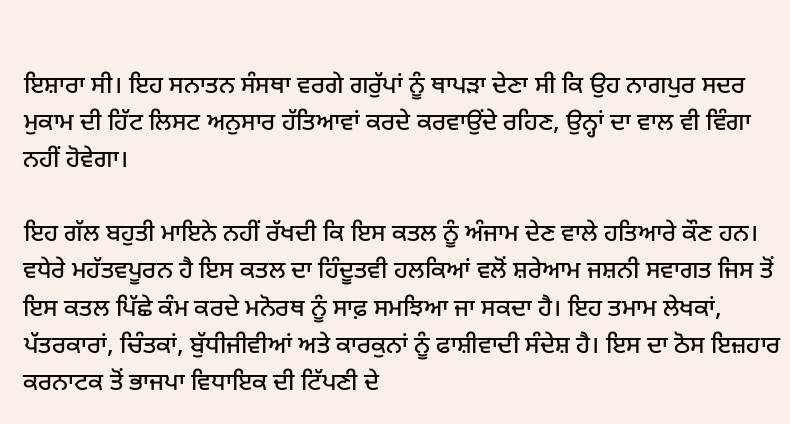ਇਸ਼ਾਰਾ ਸੀ। ਇਹ ਸਨਾਤਨ ਸੰਸਥਾ ਵਰਗੇ ਗਰੁੱਪਾਂ ਨੂੰ ਥਾਪੜਾ ਦੇਣਾ ਸੀ ਕਿ ਉਹ ਨਾਗਪੁਰ ਸਦਰ ਮੁਕਾਮ ਦੀ ਹਿੱਟ ਲਿਸਟ ਅਨੁਸਾਰ ਹੱਤਿਆਵਾਂ ਕਰਦੇ ਕਰਵਾਉਂਦੇ ਰਹਿਣ, ਉਨ੍ਹਾਂ ਦਾ ਵਾਲ ਵੀ ਵਿੰਗਾ ਨਹੀਂ ਹੋਵੇਗਾ।

ਇਹ ਗੱਲ ਬਹੁਤੀ ਮਾਇਨੇ ਨਹੀਂ ਰੱਖਦੀ ਕਿ ਇਸ ਕਤਲ ਨੂੰ ਅੰਜਾਮ ਦੇਣ ਵਾਲੇ ਹਤਿਆਰੇ ਕੌਣ ਹਨ। ਵਧੇਰੇ ਮਹੱਤਵਪੂਰਨ ਹੈ ਇਸ ਕਤਲ ਦਾ ਹਿੰਦੂਤਵੀ ਹਲਕਿਆਂ ਵਲੋਂ ਸ਼ਰੇਆਮ ਜਸ਼ਨੀ ਸਵਾਗਤ ਜਿਸ ਤੋਂ ਇਸ ਕਤਲ ਪਿੱਛੇ ਕੰਮ ਕਰਦੇ ਮਨੋਰਥ ਨੂੰ ਸਾਫ਼ ਸਮਝਿਆ ਜਾ ਸਕਦਾ ਹੈ। ਇਹ ਤਮਾਮ ਲੇਖਕਾਂ, ਪੱਤਰਕਾਰਾਂ, ਚਿੰਤਕਾਂ, ਬੁੱਧੀਜੀਵੀਆਂ ਅਤੇ ਕਾਰਕੁਨਾਂ ਨੂੰ ਫਾਸ਼ੀਵਾਦੀ ਸੰਦੇਸ਼ ਹੈ। ਇਸ ਦਾ ਠੋਸ ਇਜ਼ਹਾਰ ਕਰਨਾਟਕ ਤੋਂ ਭਾਜਪਾ ਵਿਧਾਇਕ ਦੀ ਟਿੱਪਣੀ ਦੇ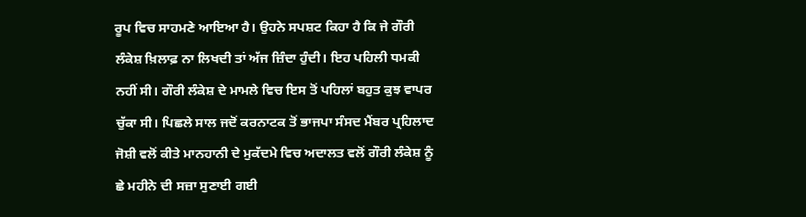ਰੂਪ ਵਿਚ ਸਾਹਮਣੇ ਆਇਆ ਹੈ। ਉਹਨੇ ਸਪਸ਼ਟ ਕਿਹਾ ਹੈ ਕਿ ਜੇ ਗੌਰੀ ਲੰਕੇਸ਼ ਖ਼ਿਲਾਫ਼ ਨਾ ਲਿਖਦੀ ਤਾਂ ਅੱਜ ਜ਼ਿੰਦਾ ਹੁੰਦੀ। ਇਹ ਪਹਿਲੀ ਧਮਕੀ ਨਹੀਂ ਸੀ। ਗੌਰੀ ਲੰਕੇਸ਼ ਦੇ ਮਾਮਲੇ ਵਿਚ ਇਸ ਤੋਂ ਪਹਿਲਾਂ ਬਹੁਤ ਕੁਝ ਵਾਪਰ ਚੁੱਕਾ ਸੀ। ਪਿਛਲੇ ਸਾਲ ਜਦੋਂ ਕਰਨਾਟਕ ਤੋਂ ਭਾਜਪਾ ਸੰਸਦ ਮੈਂਬਰ ਪ੍ਰਹਿਲਾਦ ਜੋਸ਼ੀ ਵਲੋਂ ਕੀਤੇ ਮਾਨਹਾਨੀ ਦੇ ਮੁਕੱਦਮੇ ਵਿਚ ਅਦਾਲਤ ਵਲੋਂ ਗੌਰੀ ਲੰਕੇਸ਼ ਨੂੰ ਛੇ ਮਹੀਨੇ ਦੀ ਸਜ਼ਾ ਸੁਣਾਈ ਗਈ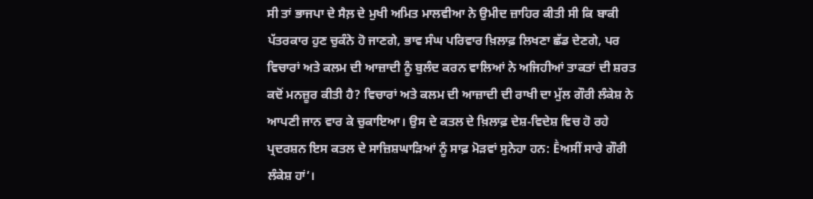ਸੀ ਤਾਂ ਭਾਜਪਾ ਦੇ ਸੈਲ਼ ਦੇ ਮੁਖੀ ਅਮਿਤ ਮਾਲਵੀਆ ਨੇ ਉਮੀਦ ਜ਼ਾਹਿਰ ਕੀਤੀ ਸੀ ਕਿ ਬਾਕੀ ਪੱਤਰਕਾਰ ਹੁਣ ਚੁਕੰਨੇ ਹੋ ਜਾਣਗੇ, ਭਾਵ ਸੰਘ ਪਰਿਵਾਰ ਖ਼ਿਲਾਫ਼ ਲਿਖਣਾ ਛੱਡ ਦੇਣਗੇ, ਪਰ ਵਿਚਾਰਾਂ ਅਤੇ ਕਲਮ ਦੀ ਆਜ਼ਾਦੀ ਨੂੰ ਬੁਲੰਦ ਕਰਨ ਵਾਲਿਆਂ ਨੇ ਅਜਿਹੀਆਂ ਤਾਕਤਾਂ ਦੀ ਸ਼ਰਤ ਕਦੋਂ ਮਨਜ਼ੂਰ ਕੀਤੀ ਹੈ? ਵਿਚਾਰਾਂ ਅਤੇ ਕਲਮ ਦੀ ਆਜ਼ਾਦੀ ਦੀ ਰਾਖੀ ਦਾ ਮੁੱਲ ਗੌਰੀ ਲੰਕੇਸ਼ ਨੇ ਆਪਣੀ ਜਾਨ ਵਾਰ ਕੇ ਚੁਕਾਇਆ। ਉਸ ਦੇ ਕਤਲ ਦੇ ਖ਼ਿਲਾਫ਼ ਦੇਸ਼-ਵਿਦੇਸ਼ ਵਿਚ ਹੋ ਰਹੇ ਪ੍ਰਦਰਸ਼ਨ ਇਸ ਕਤਲ ਦੇ ਸਾਜ਼ਿਸ਼ਘਾੜਿਆਂ ਨੂੰ ਸਾਫ਼ ਮੋੜਵਾਂ ਸੁਨੇਹਾ ਹਨ: Ḕਅਸੀਂ ਸਾਰੇ ਗੌਰੀ ਲੰਕੇਸ਼ ਹਾਂ’।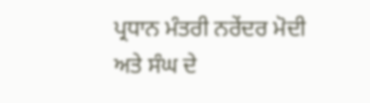ਪ੍ਰਧਾਨ ਮੰਤਰੀ ਨਰੇਂਦਰ ਮੋਦੀ ਅਤੇ ਸੰਘ ਦੇ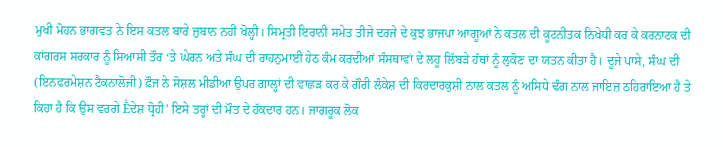ਮੁਖੀ ਮੋਹਨ ਭਾਗਵਤ ਨੇ ਇਸ ਕਤਲ ਬਾਰੇ ਜ਼ੁਬਾਨ ਨਹੀਂ ਖੋਲ੍ਹੀ। ਸਿਮ੍ਰਤੀ ਇਰਾਨੀ ਸਮੇਤ ਤੀਜੇ ਦਰਜੇ ਦੇ ਕੁਝ ਭਾਜਪਾ ਆਗੂਆਂ ਨੇ ਕਤਲ ਦੀ ਕੂਟਨੀਤਕ ਨਿਖੇਧੀ ਕਰ ਕੇ ਕਰਨਾਟਕ ਦੀ ਕਾਂਗਰਸ ਸਰਕਾਰ ਨੂੰ ਸਿਆਸੀ ਤੌਰ ‘ਤੇ ਘੇਰਨ ਅਤੇ ਸੰਘ ਦੀ ਰਾਹਨੁਮਾਈ ਹੇਠ ਕੰਮ ਕਰਦੀਆਂ ਸੰਸਥਾਵਾਂ ਦੇ ਲਹੂ ਲਿੱਬੜੇ ਹੱਥਾਂ ਨੂੰ ਲੁਕੋਣ ਦਾ ਯਤਨ ਕੀਤਾ ਹੈ। ਦੂਜੇ ਪਾਸੇ, ਸੰਘ ਦੀ (ਇਨਫਰਮੇਸ਼ਨ ਟੈਕਨਾਲੋਜੀ) ਫ਼ੌਜ ਨੇ ਸੋਸ਼ਲ ਮੀਡੀਆ ਉਪਰ ਗਾਲ੍ਹਾਂ ਦੀ ਵਾਛੜ ਕਰ ਕੇ ਗੌਰੀ ਲੰਕੇਸ਼ ਦੀ ਕਿਰਦਾਰਕੁਸ਼ੀ ਨਾਲ ਕਤਲ ਨੂੰ ਅਸਿਧੇ ਢੰਗ ਨਾਲ ਜਾਇਜ਼ ਠਹਿਰਾਇਆ ਹੈ ਤੇ ਕਿਹਾ ਹੈ ਕਿ ਉਸ ਵਰਗੇ Ḕਦੇਸ਼ ਧ੍ਰੋਹੀ’ ਇਸੇ ਤਰ੍ਹਾਂ ਦੀ ਮੌਤ ਦੇ ਹੱਕਦਾਰ ਹਨ। ਜਾਗਰੂਕ ਲੋਕ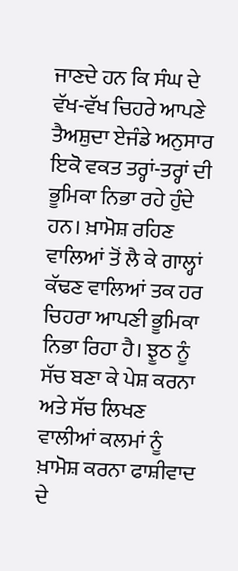ਜਾਣਦੇ ਹਨ ਕਿ ਸੰਘ ਦੇ ਵੱਖ-ਵੱਖ ਚਿਹਰੇ ਆਪਣੇ ਤੈਅਸ਼ੁਦਾ ਏਜੰਡੇ ਅਨੁਸਾਰ ਇਕੋ ਵਕਤ ਤਰ੍ਹਾਂ-ਤਰ੍ਹਾਂ ਦੀ ਭੂਮਿਕਾ ਨਿਭਾ ਰਹੇ ਹੁੰਦੇ ਹਨ। ਖ਼ਾਮੋਸ਼ ਰਹਿਣ ਵਾਲਿਆਂ ਤੋਂ ਲੈ ਕੇ ਗਾਲ੍ਹਾਂ ਕੱਢਣ ਵਾਲਿਆਂ ਤਕ ਹਰ ਚਿਹਰਾ ਆਪਣੀ ਭੂਮਿਕਾ ਨਿਭਾ ਰਿਹਾ ਹੈ। ਝੂਠ ਨੂੰ ਸੱਚ ਬਣਾ ਕੇ ਪੇਸ਼ ਕਰਨਾ ਅਤੇ ਸੱਚ ਲਿਖਣ ਵਾਲੀਆਂ ਕਲਮਾਂ ਨੂੰ ਖ਼ਾਮੋਸ਼ ਕਰਨਾ ਫਾਸ਼ੀਵਾਦ ਦੇ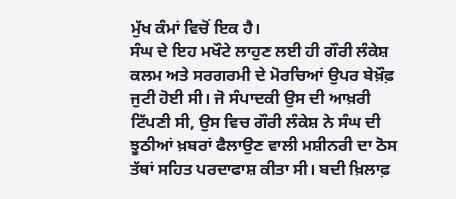ਮੁੱਖ ਕੰਮਾਂ ਵਿਚੋਂ ਇਕ ਹੈ।
ਸੰਘ ਦੇ ਇਹ ਮਖੌਟੇ ਲਾਹੁਣ ਲਈ ਹੀ ਗੌਰੀ ਲੰਕੇਸ਼ ਕਲਮ ਅਤੇ ਸਰਗਰਮੀ ਦੇ ਮੋਰਚਿਆਂ ਉਪਰ ਬੇਖ਼ੌਫ਼ ਜੁਟੀ ਹੋਈ ਸੀ। ਜੋ ਸੰਪਾਦਕੀ ਉਸ ਦੀ ਆਖ਼ਰੀ ਟਿੱਪਣੀ ਸੀ, ਉਸ ਵਿਚ ਗੌਰੀ ਲੰਕੇਸ਼ ਨੇ ਸੰਘ ਦੀ ਝੂਠੀਆਂ ਖ਼ਬਰਾਂ ਫੈਲਾਉਣ ਵਾਲੀ ਮਸ਼ੀਨਰੀ ਦਾ ਠੋਸ ਤੱਥਾਂ ਸਹਿਤ ਪਰਦਾਫਾਸ਼ ਕੀਤਾ ਸੀ। ਬਦੀ ਖ਼ਿਲਾਫ਼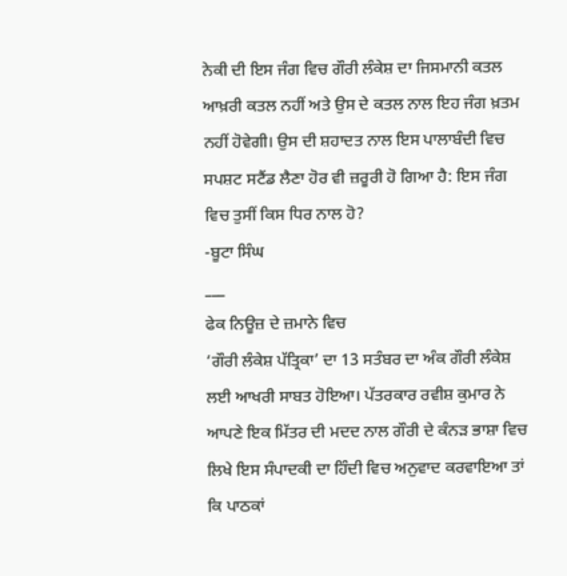ਨੇਕੀ ਦੀ ਇਸ ਜੰਗ ਵਿਚ ਗੌਰੀ ਲੰਕੇਸ਼ ਦਾ ਜਿਸਮਾਨੀ ਕਤਲ ਆਖ਼ਰੀ ਕਤਲ ਨਹੀਂ ਅਤੇ ਉਸ ਦੇ ਕਤਲ ਨਾਲ ਇਹ ਜੰਗ ਖ਼ਤਮ ਨਹੀਂ ਹੋਵੇਗੀ। ਉਸ ਦੀ ਸ਼ਹਾਦਤ ਨਾਲ ਇਸ ਪਾਲਾਬੰਦੀ ਵਿਚ ਸਪਸ਼ਟ ਸਟੈਂਡ ਲੈਣਾ ਹੋਰ ਵੀ ਜ਼ਰੂਰੀ ਹੋ ਗਿਆ ਹੈ: ਇਸ ਜੰਗ ਵਿਚ ਤੁਸੀਂ ਕਿਸ ਧਿਰ ਨਾਲ ਹੋ?
-ਬੂਟਾ ਸਿੰਘ
___
ਫੇਕ ਨਿਊਜ਼ ਦੇ ਜ਼ਮਾਨੇ ਵਿਚ
‘ਗੌਰੀ ਲੰਕੇਸ਼ ਪੱਤ੍ਰਿਕਾ’ ਦਾ 13 ਸਤੰਬਰ ਦਾ ਅੰਕ ਗੌਰੀ ਲੰਕੇਸ਼ ਲਈ ਆਖਰੀ ਸਾਬਤ ਹੋਇਆ। ਪੱਤਰਕਾਰ ਰਵੀਸ਼ ਕੁਮਾਰ ਨੇ ਆਪਣੇ ਇਕ ਮਿੱਤਰ ਦੀ ਮਦਦ ਨਾਲ ਗੌਰੀ ਦੇ ਕੰਨੜ ਭਾਸ਼ਾ ਵਿਚ ਲਿਖੇ ਇਸ ਸੰਪਾਦਕੀ ਦਾ ਹਿੰਦੀ ਵਿਚ ਅਨੁਵਾਦ ਕਰਵਾਇਆ ਤਾਂ ਕਿ ਪਾਠਕਾਂ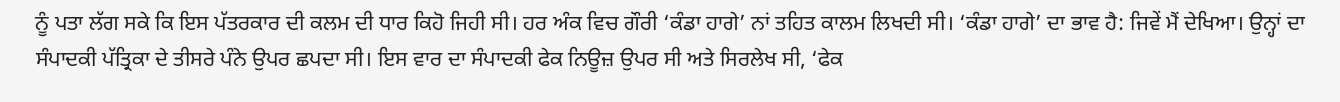ਨੂੰ ਪਤਾ ਲੱਗ ਸਕੇ ਕਿ ਇਸ ਪੱਤਰਕਾਰ ਦੀ ਕਲਮ ਦੀ ਧਾਰ ਕਿਹੋ ਜਿਹੀ ਸੀ। ਹਰ ਅੰਕ ਵਿਚ ਗੌਰੀ ‘ਕੰਡਾ ਹਾਗੇ’ ਨਾਂ ਤਹਿਤ ਕਾਲਮ ਲਿਖਦੀ ਸੀ। ‘ਕੰਡਾ ਹਾਗੇ’ ਦਾ ਭਾਵ ਹੈ: ਜਿਵੇਂ ਮੈਂ ਦੇਖਿਆ। ਉਨ੍ਹਾਂ ਦਾ ਸੰਪਾਦਕੀ ਪੱਤ੍ਰਿਕਾ ਦੇ ਤੀਸਰੇ ਪੰਨੇ ਉਪਰ ਛਪਦਾ ਸੀ। ਇਸ ਵਾਰ ਦਾ ਸੰਪਾਦਕੀ ਫੇਕ ਨਿਊਜ਼ ਉਪਰ ਸੀ ਅਤੇ ਸਿਰਲੇਖ ਸੀ, ‘ਫੇਕ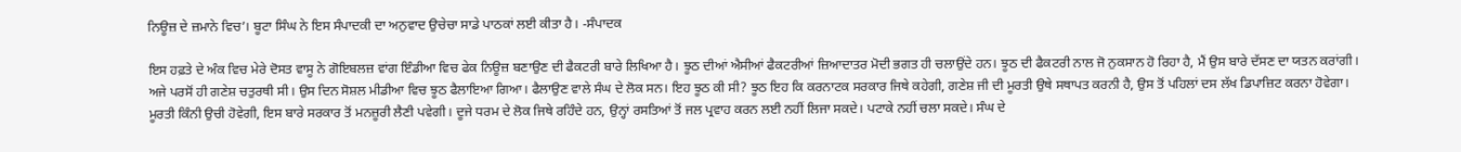ਨਿਊਜ਼ ਦੇ ਜ਼ਮਾਨੇ ਵਿਚ’। ਬੂਟਾ ਸਿੰਘ ਨੇ ਇਸ ਸੰਪਾਦਕੀ ਦਾ ਅਨੁਵਾਦ ਉਚੇਚਾ ਸਾਡੇ ਪਾਠਕਾਂ ਲਈ ਕੀਤਾ ਹੈ। -ਸੰਪਾਦਕ

ਇਸ ਹਫ਼ਤੇ ਦੇ ਅੰਕ ਵਿਚ ਮੇਰੇ ਦੋਸਤ ਵਾਸੂ ਨੇ ਗੋਇਬਲਜ਼ ਵਾਂਗ ਇੰਡੀਆ ਵਿਚ ਫੇਕ ਨਿਊਜ਼ ਬਣਾਉਣ ਦੀ ਫੈਕਟਰੀ ਬਾਰੇ ਲਿਖਿਆ ਹੈ। ਝੂਠ ਦੀਆਂ ਐਸੀਆਂ ਫੈਕਟਰੀਆਂ ਜ਼ਿਆਦਾਤਰ ਮੋਦੀ ਭਗਤ ਹੀ ਚਲਾਉਂਦੇ ਹਨ। ਝੂਠ ਦੀ ਫੈਕਟਰੀ ਨਾਲ ਜੋ ਨੁਕਸਾਨ ਹੋ ਰਿਹਾ ਹੈ, ਮੈਂ ਉਸ ਬਾਰੇ ਦੱਸਣ ਦਾ ਯਤਨ ਕਰਾਂਗੀ। ਅਜੇ ਪਰਸੋਂ ਹੀ ਗਣੇਸ਼ ਚਤੁਰਥੀ ਸੀ। ਉਸ ਦਿਨ ਸੋਸ਼ਲ ਮੀਡੀਆ ਵਿਚ ਝੂਠ ਫੈਲਾਇਆ ਗਿਆ। ਫੈਲਾਉਣ ਵਾਲੇ ਸੰਘ ਦੇ ਲੋਕ ਸਨ। ਇਹ ਝੂਠ ਕੀ ਸੀ? ਝੂਠ ਇਹ ਕਿ ਕਰਨਾਟਕ ਸਰਕਾਰ ਜਿਥੇ ਕਹੇਗੀ, ਗਣੇਸ਼ ਜੀ ਦੀ ਮੂਰਤੀ ਉਥੇ ਸਥਾਪਤ ਕਰਨੀ ਹੈ, ਉਸ ਤੋਂ ਪਹਿਲਾਂ ਦਸ ਲੱਖ ਡਿਪਾਜ਼ਿਟ ਕਰਨਾ ਹੋਵੇਗਾ। ਮੂਰਤੀ ਕਿੰਨੀ ਉਚੀ ਹੋਵੇਗੀ, ਇਸ ਬਾਰੇ ਸਰਕਾਰ ਤੋਂ ਮਨਜ਼ੂਰੀ ਲੈਣੀ ਪਵੇਗੀ। ਦੂਜੇ ਧਰਮ ਦੇ ਲੋਕ ਜਿਥੇ ਰਹਿੰਦੇ ਹਨ, ਉਨ੍ਹਾਂ ਰਸਤਿਆਂ ਤੋਂ ਜਲ ਪ੍ਰਵਾਹ ਕਰਨ ਲਈ ਨਹੀਂ ਲਿਜਾ ਸਕਦੇ। ਪਟਾਕੇ ਨਹੀਂ ਚਲਾ ਸਕਦੇ। ਸੰਘ ਦੇ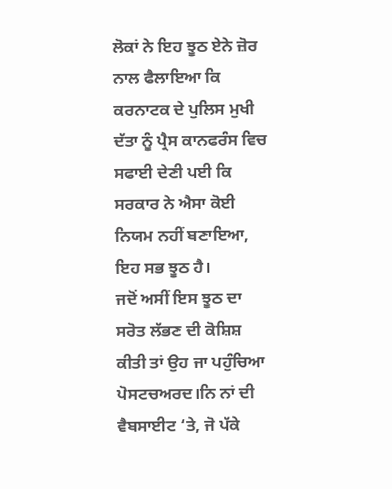ਲੋਕਾਂ ਨੇ ਇਹ ਝੂਠ ਏਨੇ ਜ਼ੋਰ ਨਾਲ ਫੈਲਾਇਆ ਕਿ ਕਰਨਾਟਕ ਦੇ ਪੁਲਿਸ ਮੁਖੀ ਦੱਤਾ ਨੂੰ ਪ੍ਰੈਸ ਕਾਨਫਰੰਸ ਵਿਚ ਸਫਾਈ ਦੇਣੀ ਪਈ ਕਿ ਸਰਕਾਰ ਨੇ ਐਸਾ ਕੋਈ ਨਿਯਮ ਨਹੀਂ ਬਣਾਇਆ, ਇਹ ਸਭ ਝੂਠ ਹੈ।
ਜਦੋਂ ਅਸੀਂ ਇਸ ਝੂਠ ਦਾ ਸਰੋਤ ਲੱਭਣ ਦੀ ਕੋਸ਼ਿਸ਼ ਕੀਤੀ ਤਾਂ ਉਹ ਜਾ ਪਹੁੰਚਿਆ ਪੋਸਟਚਅਰਦ।ਨਿ ਨਾਂ ਦੀ ਵੈਬਸਾਈਟ ‘ਤੇ, ਜੋ ਪੱਕੇ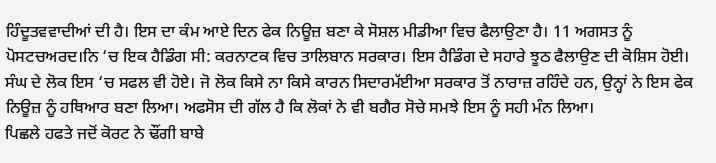ਹਿੰਦੂਤਵਵਾਦੀਆਂ ਦੀ ਹੈ। ਇਸ ਦਾ ਕੰਮ ਆਏ ਦਿਨ ਫੇਕ ਨਿਊਜ਼ ਬਣਾ ਕੇ ਸੋਸ਼ਲ ਮੀਡੀਆ ਵਿਚ ਫੈਲਾਉਣਾ ਹੈ। 11 ਅਗਸਤ ਨੂੰ ਪੋਸਟਚਅਰਦ।ਨਿ ‘ਚ ਇਕ ਹੈਡਿੰਗ ਸੀ: ਕਰਨਾਟਕ ਵਿਚ ਤਾਲਿਬਾਨ ਸਰਕਾਰ। ਇਸ ਹੈਡਿੰਗ ਦੇ ਸਹਾਰੇ ਝੂਠ ਫੈਲਾਉਣ ਦੀ ਕੋਸ਼ਿਸ ਹੋਈ। ਸੰਘ ਦੇ ਲੋਕ ਇਸ ‘ਚ ਸਫਲ ਵੀ ਹੋਏ। ਜੋ ਲੋਕ ਕਿਸੇ ਨਾ ਕਿਸੇ ਕਾਰਨ ਸਿਦਾਰਮੱਈਆ ਸਰਕਾਰ ਤੋਂ ਨਾਰਾਜ਼ ਰਹਿੰਦੇ ਹਨ, ਉਨ੍ਹਾਂ ਨੇ ਇਸ ਫੇਕ ਨਿਊਜ਼ ਨੂੰ ਹਥਿਆਰ ਬਣਾ ਲਿਆ। ਅਫਸੋਸ ਦੀ ਗੱਲ ਹੈ ਕਿ ਲੋਕਾਂ ਨੇ ਵੀ ਬਗੈਰ ਸੋਚੇ ਸਮਝੇ ਇਸ ਨੂੰ ਸਹੀ ਮੰਨ ਲਿਆ।
ਪਿਛਲੇ ਹਫਤੇ ਜਦੋਂ ਕੋਰਟ ਨੇ ਢੌਂਗੀ ਬਾਬੇ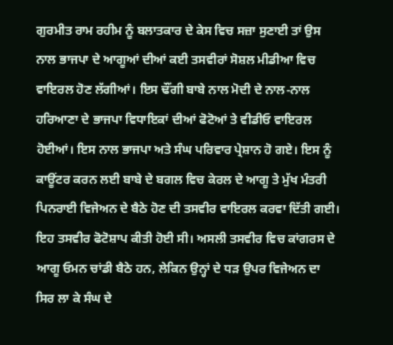ਗੁਰਮੀਤ ਰਾਮ ਰਹੀਮ ਨੂੰ ਬਲਾਤਕਾਰ ਦੇ ਕੇਸ ਵਿਚ ਸਜ਼ਾ ਸੁਣਾਈ ਤਾਂ ਉਸ ਨਾਲ ਭਾਜਪਾ ਦੇ ਆਗੂਆਂ ਦੀਆਂ ਕਈ ਤਸਵੀਰਾਂ ਸੋਸ਼ਲ ਮੀਡੀਆ ਵਿਚ ਵਾਇਰਲ ਹੋਣ ਲੱਗੀਆਂ। ਇਸ ਢੌਂਗੀ ਬਾਬੇ ਨਾਲ ਮੋਦੀ ਦੇ ਨਾਲ-ਨਾਲ ਹਰਿਆਣਾ ਦੇ ਭਾਜਪਾ ਵਿਧਾਇਕਾਂ ਦੀਆਂ ਫੋਟੋਆਂ ਤੇ ਵੀਡੀਓ ਵਾਇਰਲ ਹੋਈਆਂ। ਇਸ ਨਾਲ ਭਾਜਪਾ ਅਤੇ ਸੰਘ ਪਰਿਵਾਰ ਪ੍ਰੇਸ਼ਾਨ ਹੋ ਗਏ। ਇਸ ਨੂੰ ਕਾਊਂਟਰ ਕਰਨ ਲਈ ਬਾਬੇ ਦੇ ਬਗਲ ਵਿਚ ਕੇਰਲ ਦੇ ਆਗੂ ਤੇ ਮੁੱਖ ਮੰਤਰੀ ਪਿਨਰਾਈ ਵਿਜੇਅਨ ਦੇ ਬੈਠੇ ਹੋਣ ਦੀ ਤਸਵੀਰ ਵਾਇਰਲ ਕਰਵਾ ਦਿੱਤੀ ਗਈ। ਇਹ ਤਸਵੀਰ ਫੋਟੋਸ਼ਾਪ ਕੀਤੀ ਹੋਈ ਸੀ। ਅਸਲੀ ਤਸਵੀਰ ਵਿਚ ਕਾਂਗਰਸ ਦੇ ਆਗੂ ਓਮਨ ਚਾਂਡੀ ਬੈਠੇ ਹਨ, ਲੇਕਿਨ ਉਨ੍ਹਾਂ ਦੇ ਧੜ ਉਪਰ ਵਿਜੇਅਨ ਦਾ ਸਿਰ ਲਾ ਕੇ ਸੰਘ ਦੇ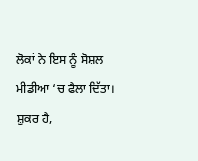ਲੋਕਾਂ ਨੇ ਇਸ ਨੂੰ ਸੋਸ਼ਲ ਮੀਡੀਆ ‘ਚ ਫੈਲਾ ਦਿੱਤਾ। ਸ਼ੁਕਰ ਹੈ,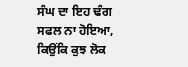ਸੰਘ ਦਾ ਇਹ ਢੰਗ ਸਫਲ ਨਾ ਹੋਇਆ, ਕਿਉਂਕਿ ਕੁਝ ਲੋਕ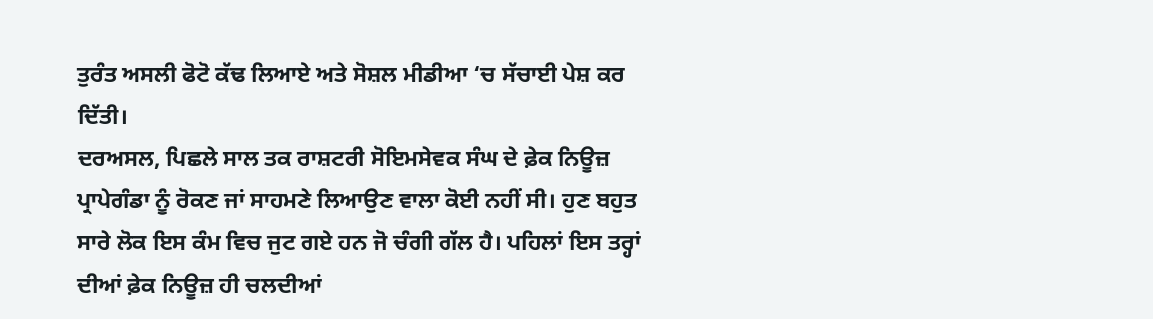ਤੁਰੰਤ ਅਸਲੀ ਫੋਟੋ ਕੱਢ ਲਿਆਏ ਅਤੇ ਸੋਸ਼ਲ ਮੀਡੀਆ ‘ਚ ਸੱਚਾਈ ਪੇਸ਼ ਕਰ ਦਿੱਤੀ।
ਦਰਅਸਲ, ਪਿਛਲੇ ਸਾਲ ਤਕ ਰਾਸ਼ਟਰੀ ਸੋਇਮਸੇਵਕ ਸੰਘ ਦੇ ਫ਼ੇਕ ਨਿਊਜ਼ ਪ੍ਰਾਪੇਗੰਡਾ ਨੂੰ ਰੋਕਣ ਜਾਂ ਸਾਹਮਣੇ ਲਿਆਉਣ ਵਾਲਾ ਕੋਈ ਨਹੀਂ ਸੀ। ਹੁਣ ਬਹੁਤ ਸਾਰੇ ਲੋਕ ਇਸ ਕੰਮ ਵਿਚ ਜੁਟ ਗਏ ਹਨ ਜੋ ਚੰਗੀ ਗੱਲ ਹੈ। ਪਹਿਲਾਂ ਇਸ ਤਰ੍ਹਾਂ ਦੀਆਂ ਫ਼ੇਕ ਨਿਊਜ਼ ਹੀ ਚਲਦੀਆਂ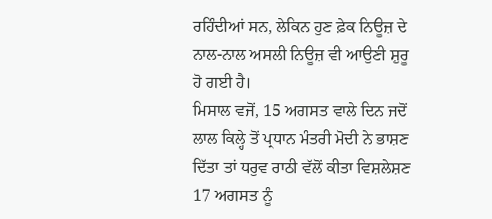ਰਹਿੰਦੀਆਂ ਸਨ, ਲੇਕਿਨ ਹੁਣ ਫ਼ੇਕ ਨਿਊਜ਼ ਦੇ ਨਾਲ-ਨਾਲ ਅਸਲੀ ਨਿਊਜ਼ ਵੀ ਆਉਣੀ ਸ਼ੁਰੂ ਹੋ ਗਈ ਹੈ।
ਮਿਸਾਲ ਵਜੋਂ, 15 ਅਗਸਤ ਵਾਲੇ ਦਿਨ ਜਦੋਂ ਲਾਲ ਕਿਲ੍ਹੇ ਤੋਂ ਪ੍ਰਧਾਨ ਮੰਤਰੀ ਮੋਦੀ ਨੇ ਭਾਸ਼ਣ ਦਿੱਤਾ ਤਾਂ ਧਰੁਵ ਰਾਠੀ ਵੱਲੋਂ ਕੀਤਾ ਵਿਸ਼ਲੇਸ਼ਣ 17 ਅਗਸਤ ਨੂੰ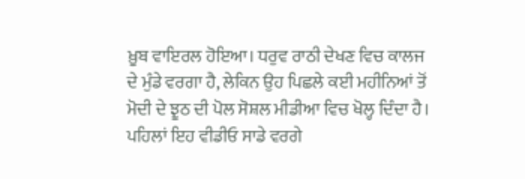ਖ਼ੂਬ ਵਾਇਰਲ ਹੋਇਆ। ਧਰੁਵ ਰਾਠੀ ਦੇਖਣ ਵਿਚ ਕਾਲਜ ਦੇ ਮੁੰਡੇ ਵਰਗਾ ਹੈ, ਲੇਕਿਨ ਉਹ ਪਿਛਲੇ ਕਈ ਮਹੀਨਿਆਂ ਤੋਂ ਮੋਦੀ ਦੇ ਝੂਠ ਦੀ ਪੋਲ ਸੋਸ਼ਲ ਮੀਡੀਆ ਵਿਚ ਖੋਲ੍ਹ ਦਿੰਦਾ ਹੈ। ਪਹਿਲਾਂ ਇਹ ਵੀਡੀਓ ਸਾਡੇ ਵਰਗੇ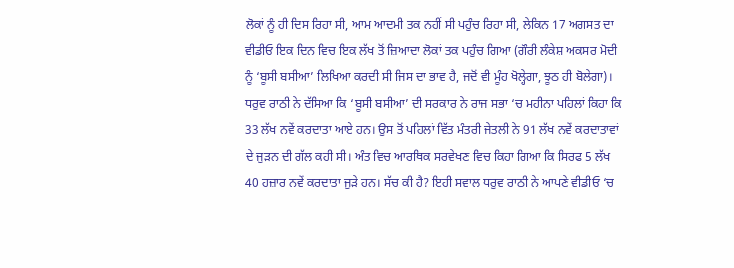ਲੋਕਾਂ ਨੂੰ ਹੀ ਦਿਸ ਰਿਹਾ ਸੀ, ਆਮ ਆਦਮੀ ਤਕ ਨਹੀਂ ਸੀ ਪਹੁੰਚ ਰਿਹਾ ਸੀ, ਲੇਕਿਨ 17 ਅਗਸਤ ਦਾ ਵੀਡੀਓ ਇਕ ਦਿਨ ਵਿਚ ਇਕ ਲੱਖ ਤੋਂ ਜ਼ਿਆਦਾ ਲੋਕਾਂ ਤਕ ਪਹੁੰਚ ਗਿਆ (ਗੌਰੀ ਲੰਕੇਸ਼ ਅਕਸਰ ਮੋਦੀ ਨੂੰ ‘ਬੂਸੀ ਬਸੀਆ’ ਲਿਖਿਆ ਕਰਦੀ ਸੀ ਜਿਸ ਦਾ ਭਾਵ ਹੈ, ਜਦੋਂ ਵੀ ਮੂੰਹ ਖੋਲ੍ਹੇਗਾ, ਝੂਠ ਹੀ ਬੋਲੇਗਾ)। ਧਰੁਵ ਰਾਠੀ ਨੇ ਦੱਸਿਆ ਕਿ ‘ਬੂਸੀ ਬਸੀਆ’ ਦੀ ਸਰਕਾਰ ਨੇ ਰਾਜ ਸਭਾ ‘ਚ ਮਹੀਨਾ ਪਹਿਲਾਂ ਕਿਹਾ ਕਿ 33 ਲੱਖ ਨਵੇਂ ਕਰਦਾਤਾ ਆਏ ਹਨ। ਉਸ ਤੋਂ ਪਹਿਲਾਂ ਵਿੱਤ ਮੰਤਰੀ ਜੇਤਲੀ ਨੇ 91 ਲੱਖ ਨਵੇਂ ਕਰਦਾਤਾਵਾਂ ਦੇ ਜੁੜਨ ਦੀ ਗੱਲ ਕਹੀ ਸੀ। ਅੰਤ ਵਿਚ ਆਰਥਿਕ ਸਰਵੇਖਣ ਵਿਚ ਕਿਹਾ ਗਿਆ ਕਿ ਸਿਰਫ 5 ਲੱਖ 40 ਹਜ਼ਾਰ ਨਵੇਂ ਕਰਦਾਤਾ ਜੁੜੇ ਹਨ। ਸੱਚ ਕੀ ਹੈ? ਇਹੀ ਸਵਾਲ ਧਰੁਵ ਰਾਠੀ ਨੇ ਆਪਣੇ ਵੀਡੀਓ ‘ਚ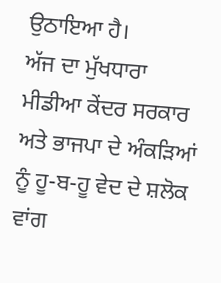ਉਠਾਇਆ ਹੈ।
ਅੱਜ ਦਾ ਮੁੱਖਧਾਰਾ ਮੀਡੀਆ ਕੇਂਦਰ ਸਰਕਾਰ ਅਤੇ ਭਾਜਪਾ ਦੇ ਅੰਕੜਿਆਂ ਨੂੰ ਹੂ-ਬ-ਹੂ ਵੇਦ ਦੇ ਸ਼ਲੋਕ ਵਾਂਗ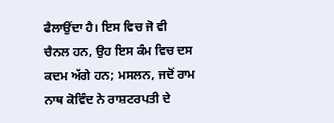ਫੈਲਾਉਂਦਾ ਹੈ। ਇਸ ਵਿਚ ਜੋ ਵੀ ਚੈਨਲ ਹਨ, ਉਹ ਇਸ ਕੰਮ ਵਿਚ ਦਸ ਕਦਮ ਅੱਗੇ ਹਨ; ਮਸਲਨ, ਜਦੋਂ ਰਾਮ ਨਾਥ ਕੋਵਿੰਦ ਨੇ ਰਾਸ਼ਟਰਪਤੀ ਦੇ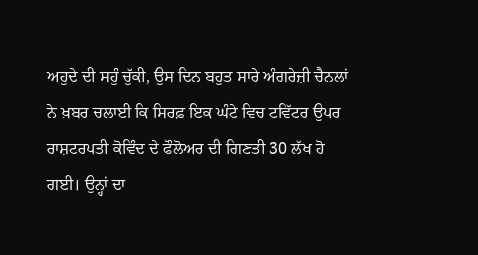ਅਹੁਦੇ ਦੀ ਸਹੁੰ ਚੁੱਕੀ, ਉਸ ਦਿਨ ਬਹੁਤ ਸਾਰੇ ਅੰਗਰੇਜ਼ੀ ਚੈਨਲਾਂ ਨੇ ਖ਼ਬਰ ਚਲਾਈ ਕਿ ਸਿਰਫ਼ ਇਕ ਘੰਟੇ ਵਿਚ ਟਵਿੱਟਰ ਉਪਰ ਰਾਸ਼ਟਰਪਤੀ ਕੋਵਿੰਦ ਦੇ ਫੌਲੋਅਰ ਦੀ ਗਿਣਤੀ 30 ਲੱਖ ਹੋ ਗਈ। ਉਨ੍ਹਾਂ ਦਾ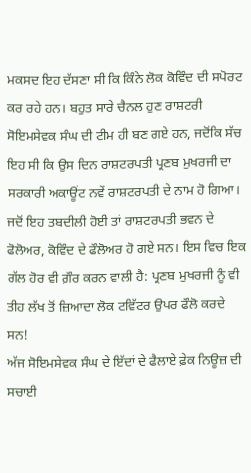ਮਕਸਦ ਇਹ ਦੱਸਣਾ ਸੀ ਕਿ ਕਿੰਨੇ ਲੋਕ ਕੋਵਿੰਦ ਦੀ ਸਪੋਰਟ ਕਰ ਰਹੇ ਹਨ। ਬਹੁਤ ਸਾਰੇ ਚੈਨਲ ਹੁਣ ਰਾਸ਼ਟਰੀ ਸੋਇਮਸੇਵਕ ਸੰਘ ਦੀ ਟੀਮ ਹੀ ਬਣ ਗਏ ਹਨ, ਜਦੋਂਕਿ ਸੱਚ ਇਹ ਸੀ ਕਿ ਉਸ ਦਿਨ ਰਾਸ਼ਟਰਪਤੀ ਪ੍ਰਣਬ ਮੁਖਰਜੀ ਦਾ ਸਰਕਾਰੀ ਅਕਾਊਂਟ ਨਵੇਂ ਰਾਸ਼ਟਰਪਤੀ ਦੇ ਨਾਮ ਹੋ ਗਿਆ। ਜਦੋਂ ਇਹ ਤਬਦੀਲੀ ਹੋਈ ਤਾਂ ਰਾਸ਼ਟਰਪਤੀ ਭਵਨ ਦੇ ਫੋਲੋਅਰ, ਕੋਵਿੰਦ ਦੇ ਫੌਲੋਅਰ ਹੋ ਗਏ ਸਨ। ਇਸ ਵਿਚ ਇਕ ਗੱਲ ਹੋਰ ਵੀ ਗ਼ੌਰ ਕਰਨ ਵਾਲੀ ਹੈ: ਪ੍ਰਣਬ ਮੁਖਰਜੀ ਨੂੰ ਵੀ ਤੀਹ ਲੱਖ ਤੋਂ ਜ਼ਿਆਦਾ ਲੋਕ ਟਵਿੱਟਰ ਉਪਰ ਫੌਲੋ ਕਰਦੇ ਸਨ!
ਅੱਜ ਸੋਇਮਸੇਵਕ ਸੰਘ ਦੇ ਇੱਦਾਂ ਦੇ ਫੈਲਾਏ ਫ਼ੇਕ ਨਿਊਜ਼ ਦੀ ਸਚਾਈ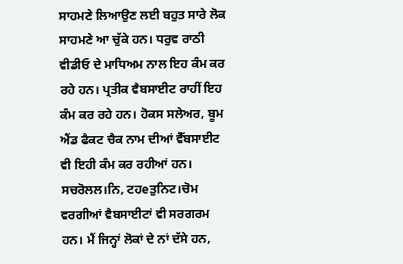ਸਾਹਮਣੇ ਲਿਆਉਣ ਲਈ ਬਹੁਤ ਸਾਰੇ ਲੋਕ ਸਾਹਮਣੇ ਆ ਚੁੱਕੇ ਹਨ। ਧਰੁਵ ਰਾਠੀ ਵੀਡੀਓ ਦੇ ਮਾਧਿਅਮ ਨਾਲ ਇਹ ਕੰਮ ਕਰ ਰਹੇ ਹਨ। ਪ੍ਰਤੀਕ ਵੈਬਸਾਈਟ ਰਾਹੀਂ ਇਹ ਕੰਮ ਕਰ ਰਹੇ ਹਨ। ਹੋਕਸ ਸਲੇਅਰ, ਬੂਮ ਐਂਡ ਫੈਕਟ ਚੈਕ ਨਾਮ ਦੀਆਂ ਵੈੱਬਸਾਈਟ ਵੀ ਇਹੀ ਕੰਮ ਕਰ ਰਹੀਆਂ ਹਨ। ਸਚਰੋਲਲ।ਨਿ, ਟਹeਤੁਨਿਟ।ਚੋਮ ਵਰਗੀਆਂ ਵੈਬਸਾਈਟਾਂ ਵੀ ਸਰਗਰਮ ਹਨ। ਮੈਂ ਜਿਨ੍ਹਾਂ ਲੋਕਾਂ ਦੇ ਨਾਂ ਦੱਸੇ ਹਨ,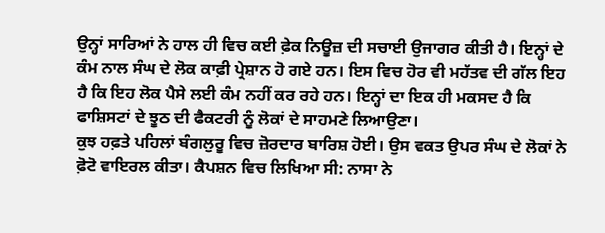ਉਨ੍ਹਾਂ ਸਾਰਿਆਂ ਨੇ ਹਾਲ ਹੀ ਵਿਚ ਕਈ ਫ਼ੇਕ ਨਿਊਜ਼ ਦੀ ਸਚਾਈ ਉਜਾਗਰ ਕੀਤੀ ਹੈ। ਇਨ੍ਹਾਂ ਦੇ ਕੰਮ ਨਾਲ ਸੰਘ ਦੇ ਲੋਕ ਕਾਫ਼ੀ ਪ੍ਰੇਸ਼ਾਨ ਹੋ ਗਏ ਹਨ। ਇਸ ਵਿਚ ਹੋਰ ਵੀ ਮਹੱਤਵ ਦੀ ਗੱਲ ਇਹ ਹੈ ਕਿ ਇਹ ਲੋਕ ਪੈਸੇ ਲਈ ਕੰਮ ਨਹੀਂ ਕਰ ਰਹੇ ਹਨ। ਇਨ੍ਹਾਂ ਦਾ ਇਕ ਹੀ ਮਕਸਦ ਹੈ ਕਿ ਫਾਸ਼ਿਸਟਾਂ ਦੇ ਝੂਠ ਦੀ ਫੈਕਟਰੀ ਨੂੰ ਲੋਕਾਂ ਦੇ ਸਾਹਮਣੇ ਲਿਆਉਣਾ।
ਕੁਝ ਹਫ਼ਤੇ ਪਹਿਲਾਂ ਬੰਗਲੁਰੂ ਵਿਚ ਜ਼ੋਰਦਾਰ ਬਾਰਿਸ਼ ਹੋਈ। ਉਸ ਵਕਤ ਉਪਰ ਸੰਘ ਦੇ ਲੋਕਾਂ ਨੇ ਫ਼ੋਟੋ ਵਾਇਰਲ ਕੀਤਾ। ਕੈਪਸ਼ਨ ਵਿਚ ਲਿਖਿਆ ਸੀ: ਨਾਸਾ ਨੇ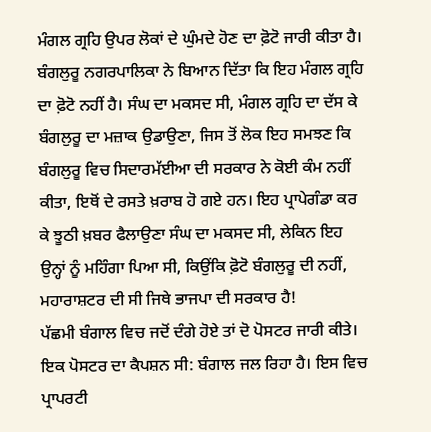ਮੰਗਲ ਗ੍ਰਹਿ ਉਪਰ ਲੋਕਾਂ ਦੇ ਘੁੰਮਦੇ ਹੋਣ ਦਾ ਫ਼ੋਟੋ ਜਾਰੀ ਕੀਤਾ ਹੈ। ਬੰਗਲੁਰੂ ਨਗਰਪਾਲਿਕਾ ਨੇ ਬਿਆਨ ਦਿੱਤਾ ਕਿ ਇਹ ਮੰਗਲ ਗ੍ਰਹਿ ਦਾ ਫ਼ੋਟੋ ਨਹੀਂ ਹੈ। ਸੰਘ ਦਾ ਮਕਸਦ ਸੀ, ਮੰਗਲ ਗ੍ਰਹਿ ਦਾ ਦੱਸ ਕੇ ਬੰਗਲੁਰੂ ਦਾ ਮਜ਼ਾਕ ਉਡਾਉਣਾ, ਜਿਸ ਤੋਂ ਲੋਕ ਇਹ ਸਮਝਣ ਕਿ ਬੰਗਲੁਰੂ ਵਿਚ ਸਿਦਾਰਮੱਈਆ ਦੀ ਸਰਕਾਰ ਨੇ ਕੋਈ ਕੰਮ ਨਹੀਂ ਕੀਤਾ, ਇਥੋਂ ਦੇ ਰਸਤੇ ਖ਼ਰਾਬ ਹੋ ਗਏ ਹਨ। ਇਹ ਪ੍ਰਾਪੇਗੰਡਾ ਕਰ ਕੇ ਝੂਠੀ ਖ਼ਬਰ ਫੈਲਾਉਣਾ ਸੰਘ ਦਾ ਮਕਸਦ ਸੀ, ਲੇਕਿਨ ਇਹ ਉਨ੍ਹਾਂ ਨੂੰ ਮਹਿੰਗਾ ਪਿਆ ਸੀ, ਕਿਉਂਕਿ ਫ਼ੋਟੋ ਬੰਗਲੁਰੂ ਦੀ ਨਹੀਂ, ਮਹਾਰਾਸ਼ਟਰ ਦੀ ਸੀ ਜਿਥੇ ਭਾਜਪਾ ਦੀ ਸਰਕਾਰ ਹੈ!
ਪੱਛਮੀ ਬੰਗਾਲ ਵਿਚ ਜਦੋਂ ਦੰਗੇ ਹੋਏ ਤਾਂ ਦੋ ਪੋਸਟਰ ਜਾਰੀ ਕੀਤੇ। ਇਕ ਪੋਸਟਰ ਦਾ ਕੈਪਸ਼ਨ ਸੀ: ਬੰਗਾਲ ਜਲ ਰਿਹਾ ਹੈ। ਇਸ ਵਿਚ ਪ੍ਰਾਪਰਟੀ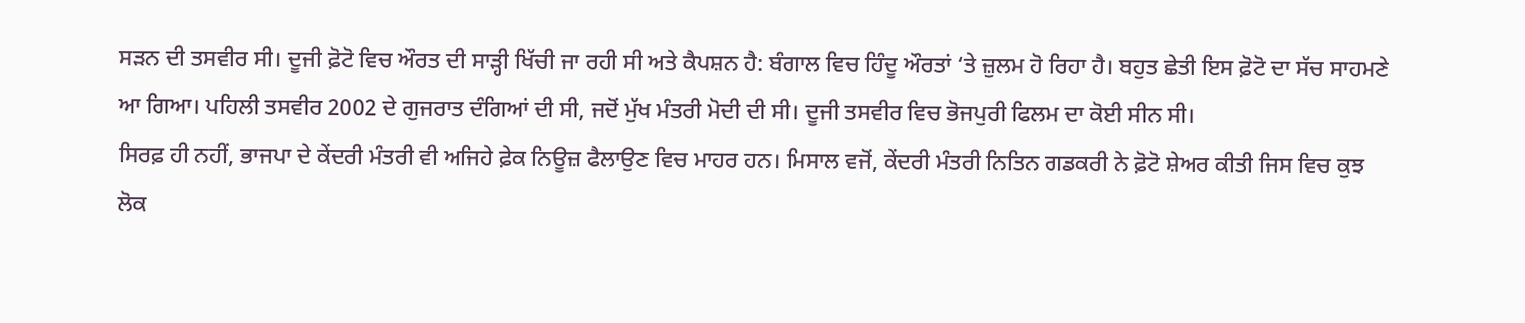ਸੜਨ ਦੀ ਤਸਵੀਰ ਸੀ। ਦੂਜੀ ਫ਼ੋਟੋ ਵਿਚ ਔਰਤ ਦੀ ਸਾੜ੍ਹੀ ਖਿੱਚੀ ਜਾ ਰਹੀ ਸੀ ਅਤੇ ਕੈਪਸ਼ਨ ਹੈ: ਬੰਗਾਲ ਵਿਚ ਹਿੰਦੂ ਔਰਤਾਂ ‘ਤੇ ਜ਼ੁਲਮ ਹੋ ਰਿਹਾ ਹੈ। ਬਹੁਤ ਛੇਤੀ ਇਸ ਫ਼ੋਟੋ ਦਾ ਸੱਚ ਸਾਹਮਣੇ ਆ ਗਿਆ। ਪਹਿਲੀ ਤਸਵੀਰ 2002 ਦੇ ਗੁਜਰਾਤ ਦੰਗਿਆਂ ਦੀ ਸੀ, ਜਦੋਂ ਮੁੱਖ ਮੰਤਰੀ ਮੋਦੀ ਦੀ ਸੀ। ਦੂਜੀ ਤਸਵੀਰ ਵਿਚ ਭੋਜਪੁਰੀ ਫਿਲਮ ਦਾ ਕੋਈ ਸੀਨ ਸੀ।
ਸਿਰਫ਼ ਹੀ ਨਹੀਂ, ਭਾਜਪਾ ਦੇ ਕੇਂਦਰੀ ਮੰਤਰੀ ਵੀ ਅਜਿਹੇ ਫ਼ੇਕ ਨਿਊਜ਼ ਫੈਲਾਉਣ ਵਿਚ ਮਾਹਰ ਹਨ। ਮਿਸਾਲ ਵਜੋਂ, ਕੇਂਦਰੀ ਮੰਤਰੀ ਨਿਤਿਨ ਗਡਕਰੀ ਨੇ ਫ਼ੋਟੋ ਸ਼ੇਅਰ ਕੀਤੀ ਜਿਸ ਵਿਚ ਕੁਝ ਲੋਕ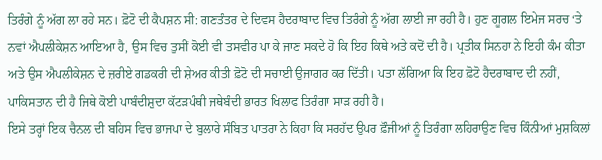ਤਿਰੰਗੇ ਨੂੰ ਅੱਗ ਲਾ ਰਹੇ ਸਨ। ਫ਼ੋਟੋ ਦੀ ਕੈਪਸ਼ਨ ਸੀ: ਗਣਤੰਤਰ ਦੇ ਦਿਵਸ ਹੈਦਰਾਬਾਦ ਵਿਚ ਤਿਰੰਗੇ ਨੂੰ ਅੱਗ ਲਾਈ ਜਾ ਰਹੀ ਹੈ। ਹੁਣ ਗੂਗਲ ਇਮੇਜ ਸਰਚ ‘ਤੇ ਨਵਾਂ ਐਪਲੀਕੇਸ਼ਨ ਆਇਆ ਹੈ, ਉਸ ਵਿਚ ਤੁਸੀਂ ਕੋਈ ਵੀ ਤਸਵੀਰ ਪਾ ਕੇ ਜਾਣ ਸਕਦੇ ਹੋ ਕਿ ਇਹ ਕਿਥੇ ਅਤੇ ਕਦੋਂ ਦੀ ਹੈ। ਪ੍ਰਤੀਕ ਸਿਨਹਾ ਨੇ ਇਹੀ ਕੰਮ ਕੀਤਾ ਅਤੇ ਉਸ ਐਪਲੀਕੇਸ਼ਨ ਦੇ ਜ਼ਰੀਏ ਗਡਕਰੀ ਦੀ ਸ਼ੇਅਰ ਕੀਤੀ ਫ਼ੋਟੋ ਦੀ ਸਚਾਈ ਉਜਾਗਰ ਕਰ ਦਿੱਤੀ। ਪਤਾ ਲੱਗਿਆ ਕਿ ਇਹ ਫ਼ੋਟੋ ਹੈਦਰਾਬਾਦ ਦੀ ਨਹੀਂ, ਪਾਕਿਸਤਾਨ ਦੀ ਹੈ ਜਿਥੇ ਕੋਈ ਪਾਬੰਦੀਸ਼ੁਦਾ ਕੱਟੜਪੰਥੀ ਜਥੇਬੰਦੀ ਭਾਰਤ ਖਿਲਾਫ ਤਿਰੰਗਾ ਸਾੜ ਰਹੀ ਹੈ।
ਇਸੇ ਤਰ੍ਹਾਂ ਇਕ ਚੈਨਲ ਦੀ ਬਹਿਸ ਵਿਚ ਭਾਜਪਾ ਦੇ ਬੁਲਾਰੇ ਸੰਬਿਤ ਪਾਤਰਾ ਨੇ ਕਿਹਾ ਕਿ ਸਰਹੱਦ ਉਪਰ ਫ਼ੌਜੀਆਂ ਨੂੰ ਤਿਰੰਗਾ ਲਹਿਰਾਉਣ ਵਿਚ ਕਿੰਨੀਆਂ ਮੁਸ਼ਕਿਲਾਂ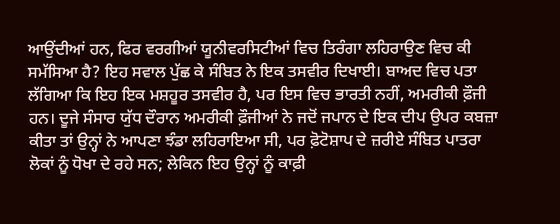ਆਉਂਦੀਆਂ ਹਨ, ਫਿਰ ਵਰਗੀਆਂ ਯੂਨੀਵਰਸਿਟੀਆਂ ਵਿਚ ਤਿਰੰਗਾ ਲਹਿਰਾਉਣ ਵਿਚ ਕੀ ਸਮੱਸਿਆ ਹੈ? ਇਹ ਸਵਾਲ ਪੁੱਛ ਕੇ ਸੰਬਿਤ ਨੇ ਇਕ ਤਸਵੀਰ ਦਿਖਾਈ। ਬਾਅਦ ਵਿਚ ਪਤਾ ਲੱਗਿਆ ਕਿ ਇਹ ਇਕ ਮਸ਼ਹੂਰ ਤਸਵੀਰ ਹੈ, ਪਰ ਇਸ ਵਿਚ ਭਾਰਤੀ ਨਹੀਂ, ਅਮਰੀਕੀ ਫ਼ੌਜੀ ਹਨ। ਦੂਜੇ ਸੰਸਾਰ ਯੁੱਧ ਦੌਰਾਨ ਅਮਰੀਕੀ ਫ਼ੌਜੀਆਂ ਨੇ ਜਦੋਂ ਜਪਾਨ ਦੇ ਇਕ ਦੀਪ ਉਪਰ ਕਬਜ਼ਾ ਕੀਤਾ ਤਾਂ ਉਨ੍ਹਾਂ ਨੇ ਆਪਣਾ ਝੰਡਾ ਲਹਿਰਾਇਆ ਸੀ, ਪਰ ਫ਼ੋਟੋਸ਼ਾਪ ਦੇ ਜ਼ਰੀਏ ਸੰਬਿਤ ਪਾਤਰਾ ਲੋਕਾਂ ਨੂੰ ਧੋਖਾ ਦੇ ਰਹੇ ਸਨ; ਲੇਕਿਨ ਇਹ ਉਨ੍ਹਾਂ ਨੂੰ ਕਾਫ਼ੀ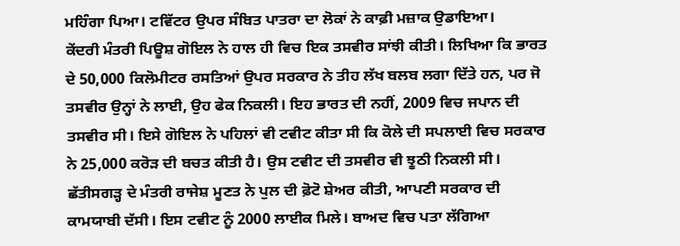ਮਹਿੰਗਾ ਪਿਆ। ਟਵਿੱਟਰ ਉਪਰ ਸੰਬਿਤ ਪਾਤਰਾ ਦਾ ਲੋਕਾਂ ਨੇ ਕਾਫ਼ੀ ਮਜ਼ਾਕ ਉਡਾਇਆ।
ਕੇਂਦਰੀ ਮੰਤਰੀ ਪਿਊਸ਼ ਗੋਇਲ ਨੇ ਹਾਲ ਹੀ ਵਿਚ ਇਕ ਤਸਵੀਰ ਸਾਂਝੀ ਕੀਤੀ। ਲਿਖਿਆ ਕਿ ਭਾਰਤ ਦੇ 50,000 ਕਿਲੋਮੀਟਰ ਰਸਤਿਆਂ ਉਪਰ ਸਰਕਾਰ ਨੇ ਤੀਹ ਲੱਖ ਬਲਬ ਲਗਾ ਦਿੱਤੇ ਹਨ, ਪਰ ਜੋ ਤਸਵੀਰ ਉਨ੍ਹਾਂ ਨੇ ਲਾਈ, ਉਹ ਫੇਕ ਨਿਕਲੀ। ਇਹ ਭਾਰਤ ਦੀ ਨਹੀਂ, 2009 ਵਿਚ ਜਪਾਨ ਦੀ ਤਸਵੀਰ ਸੀ। ਇਸੇ ਗੋਇਲ ਨੇ ਪਹਿਲਾਂ ਵੀ ਟਵੀਟ ਕੀਤਾ ਸੀ ਕਿ ਕੋਲੇ ਦੀ ਸਪਲਾਈ ਵਿਚ ਸਰਕਾਰ ਨੇ 25,000 ਕਰੋੜ ਦੀ ਬਚਤ ਕੀਤੀ ਹੈ। ਉਸ ਟਵੀਟ ਦੀ ਤਸਵੀਰ ਵੀ ਝੂਠੀ ਨਿਕਲੀ ਸੀ।
ਛੱਤੀਸਗੜ੍ਹ ਦੇ ਮੰਤਰੀ ਰਾਜੇਸ਼ ਮੂਣਤ ਨੇ ਪੁਲ ਦੀ ਫ਼ੋਟੋ ਸ਼ੇਅਰ ਕੀਤੀ, ਆਪਣੀ ਸਰਕਾਰ ਦੀ ਕਾਮਯਾਬੀ ਦੱਸੀ। ਇਸ ਟਵੀਟ ਨੂੰ 2000 ਲਾਈਕ ਮਿਲੇ। ਬਾਅਦ ਵਿਚ ਪਤਾ ਲੱਗਿਆ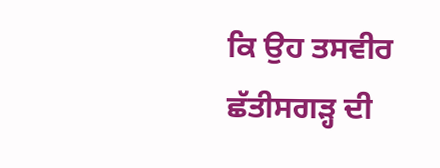ਕਿ ਉਹ ਤਸਵੀਰ ਛੱਤੀਸਗੜ੍ਹ ਦੀ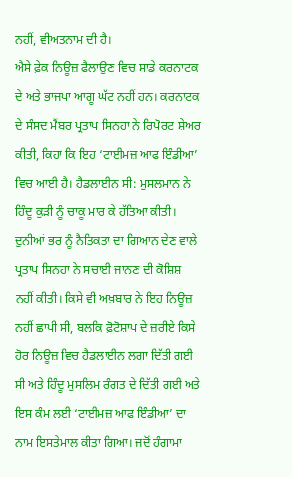ਨਹੀਂ, ਵੀਅਤਨਾਮ ਦੀ ਹੈ।
ਐਸੇ ਫ਼ੇਕ ਨਿਊਜ਼ ਫੈਲਾਉਣ ਵਿਚ ਸਾਡੇ ਕਰਨਾਟਕ ਦੇ ਅਤੇ ਭਾਜਪਾ ਆਗੂ ਘੱਟ ਨਹੀਂ ਹਨ। ਕਰਨਾਟਕ ਦੇ ਸੰਸਦ ਮੈਂਬਰ ਪ੍ਰਤਾਪ ਸਿਨਹਾ ਨੇ ਰਿਪੋਰਟ ਸ਼ੇਅਰ ਕੀਤੀ, ਕਿਹਾ ਕਿ ਇਹ ‘ਟਾਈਮਜ਼ ਆਫ ਇੰਡੀਆ’ ਵਿਚ ਆਈ ਹੈ। ਹੈਡਲਾਈਨ ਸੀ: ਮੁਸਲਮਾਨ ਨੇ ਹਿੰਦੂ ਕੁੜੀ ਨੂੰ ਚਾਕੂ ਮਾਰ ਕੇ ਹੱਤਿਆ ਕੀਤੀ। ਦੁਨੀਆਂ ਭਰ ਨੂੰ ਨੈਤਿਕਤਾ ਦਾ ਗਿਆਨ ਦੇਣ ਵਾਲੇ ਪ੍ਰਤਾਪ ਸਿਨਹਾ ਨੇ ਸਚਾਈ ਜਾਨਣ ਦੀ ਕੋਸ਼ਿਸ਼ ਨਹੀਂ ਕੀਤੀ। ਕਿਸੇ ਵੀ ਅਖ਼ਬਾਰ ਨੇ ਇਹ ਨਿਊਜ਼ ਨਹੀਂ ਛਾਪੀ ਸੀ, ਬਲਕਿ ਫ਼ੋਟੋਸ਼ਾਪ ਦੇ ਜ਼ਰੀਏ ਕਿਸੇ ਹੋਰ ਨਿਊਜ਼ ਵਿਚ ਹੈਡਲਾਈਨ ਲਗਾ ਦਿੱਤੀ ਗਈ ਸੀ ਅਤੇ ਹਿੰਦੂ ਮੁਸਲਿਮ ਰੰਗਤ ਦੇ ਦਿੱਤੀ ਗਈ ਅਤੇ ਇਸ ਕੰਮ ਲਈ ‘ਟਾਈਮਜ਼ ਆਫ ਇੰਡੀਆ’ ਦਾ ਨਾਮ ਇਸਤੇਮਾਲ ਕੀਤਾ ਗਿਆ। ਜਦੋਂ ਹੰਗਾਮਾ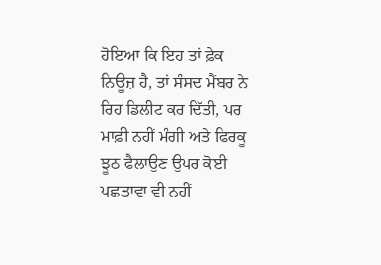ਹੋਇਆ ਕਿ ਇਹ ਤਾਂ ਫ਼ੇਕ ਨਿਊਜ਼ ਹੈ, ਤਾਂ ਸੰਸਦ ਮੈਂਬਰ ਨੇ ਰਿਹ ਡਿਲੀਟ ਕਰ ਦਿੱਤੀ, ਪਰ ਮਾਫ਼ੀ ਨਹੀਂ ਮੰਗੀ ਅਤੇ ਫਿਰਕੂ ਝੂਠ ਫੈਲਾਉਣ ਉਪਰ ਕੋਈ ਪਛਤਾਵਾ ਵੀ ਨਹੀਂ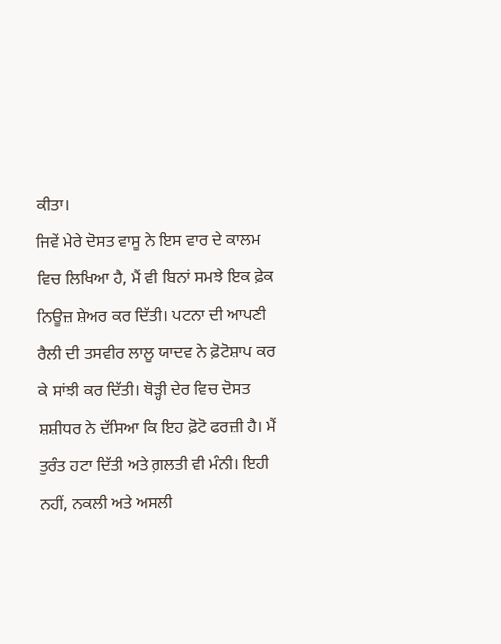ਕੀਤਾ।
ਜਿਵੇਂ ਮੇਰੇ ਦੋਸਤ ਵਾਸੂ ਨੇ ਇਸ ਵਾਰ ਦੇ ਕਾਲਮ ਵਿਚ ਲਿਖਿਆ ਹੈ, ਮੈਂ ਵੀ ਬਿਨਾਂ ਸਮਝੇ ਇਕ ਫ਼ੇਕ ਨਿਊਜ਼ ਸ਼ੇਅਰ ਕਰ ਦਿੱਤੀ। ਪਟਨਾ ਦੀ ਆਪਣੀ ਰੈਲੀ ਦੀ ਤਸਵੀਰ ਲਾਲੂ ਯਾਦਵ ਨੇ ਫ਼ੋਟੋਸ਼ਾਪ ਕਰ ਕੇ ਸਾਂਝੀ ਕਰ ਦਿੱਤੀ। ਥੋੜ੍ਹੀ ਦੇਰ ਵਿਚ ਦੋਸਤ ਸ਼ਸ਼ੀਧਰ ਨੇ ਦੱਸਿਆ ਕਿ ਇਹ ਫ਼ੋਟੋ ਫਰਜ਼ੀ ਹੈ। ਮੈਂ ਤੁਰੰਤ ਹਟਾ ਦਿੱਤੀ ਅਤੇ ਗ਼ਲਤੀ ਵੀ ਮੰਨੀ। ਇਹੀ ਨਹੀਂ, ਨਕਲੀ ਅਤੇ ਅਸਲੀ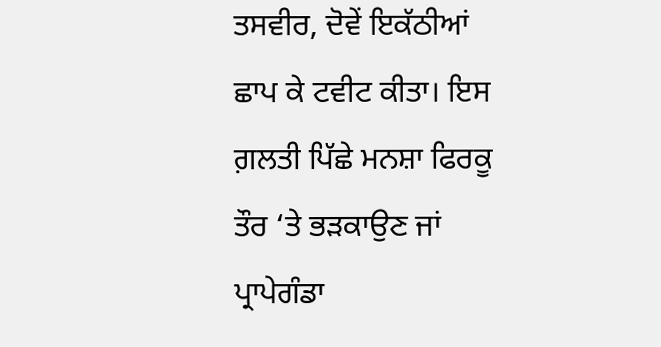ਤਸਵੀਰ, ਦੋਵੇਂ ਇਕੱਠੀਆਂ ਛਾਪ ਕੇ ਟਵੀਟ ਕੀਤਾ। ਇਸ ਗ਼ਲਤੀ ਪਿੱਛੇ ਮਨਸ਼ਾ ਫਿਰਕੂ ਤੌਰ ‘ਤੇ ਭੜਕਾਉਣ ਜਾਂ ਪ੍ਰਾਪੇਗੰਡਾ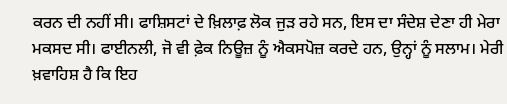ਕਰਨ ਦੀ ਨਹੀਂ ਸੀ। ਫਾਸ਼ਿਸਟਾਂ ਦੇ ਖ਼ਿਲਾਫ਼ ਲੋਕ ਜੁੜ ਰਹੇ ਸਨ, ਇਸ ਦਾ ਸੰਦੇਸ਼ ਦੇਣਾ ਹੀ ਮੇਰਾ ਮਕਸਦ ਸੀ। ਫਾਈਨਲੀ, ਜੋ ਵੀ ਫ਼ੇਕ ਨਿਊਜ਼ ਨੂੰ ਐਕਸਪੋਜ਼ ਕਰਦੇ ਹਨ, ਉਨ੍ਹਾਂ ਨੂੰ ਸਲਾਮ। ਮੇਰੀ ਖ਼ਵਾਹਿਸ਼ ਹੈ ਕਿ ਇਹ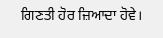ਗਿਣਤੀ ਹੋਰ ਜ਼ਿਆਦਾ ਹੋਵੇ।